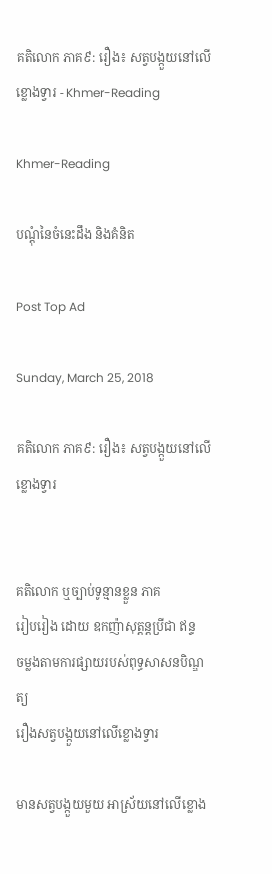គតិលោក ភាគ៩: រឿង៖ សត្វបង្កួយនៅលើខ្លោងទ្វារ - Khmer-Reading

Khmer-Reading

បណ្ដុំនៃចំនេះដឹង និងគំនិត

Post Top Ad

Sunday, March 25, 2018

គតិលោក ភាគ៩: រឿង៖ សត្វបង្កួយនៅលើខ្លោងទ្វារ


គតិលោក ឬច្បាប់ទូន្មានខ្លួន ភាគ
រៀបរៀង ដោយ ឧកញ៉ាសុត្ដន្ដប្រីជា ឥន្ទ
ចម្លងតាមការផ្សាយរបស់ពុទ្ធសាសនបិណ្ឌត្យ
រឿងសត្វបង្កួយនៅលើខ្លោងទ្វារ

មានសត្វបង្កួយមួយ អាស្រ័យនៅលើខ្លោង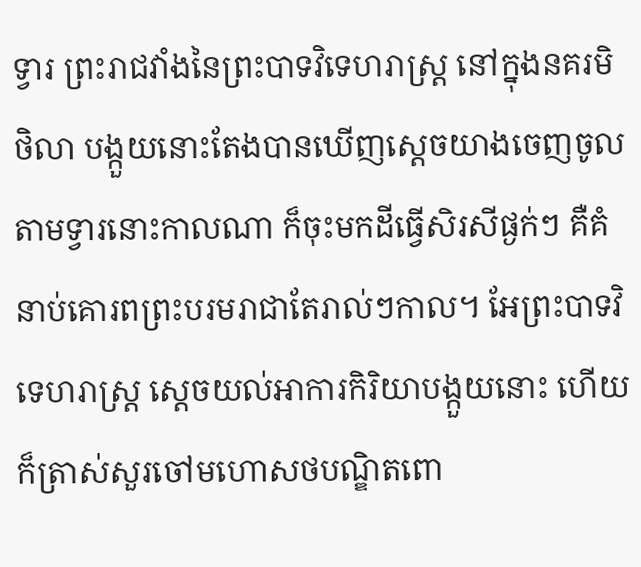ទ្វារ ព្រះរាជវាំងនៃព្រះបាទវិទេហរាស្រ្ដ នៅក្នុងនគរមិថិលា បង្កួយនោះតែងបានឃើញស្ដេចយាងចេញចូលតាមទ្វារនោះកាលណា ក៏ចុះមកដីធ្វើសិរសីផ្ងក់ៗ គឺគំនាប់គោរពព្រះបរមរាជាតែរាល់ៗកាល។ អែព្រះបាទវិទេហរាស្រ្ដ ស្ដេចយល់អាការកិរិយាបង្កួយនោះ ហើយក៏ត្រាស់សួរចៅមហោសថបណ្ឌិតពោ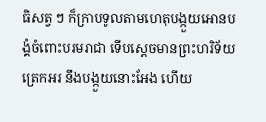ធិសត្វ ៗ ក៏ក្រាបទូលតាមហេតុបង្កួយអោនបង្គំចំពោះបរមរាជា ទើបស្ដេចមានព្រះហរិទ័យត្រេកអរ នឹងបង្កួយនោះអែង ហើយ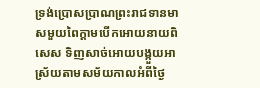ទ្រង់ប្រោសប្រាណព្រះរាជទានមាសមួយពៃក្ដាមបើកអោយនាយពិសេស ទិញសាច់អោយបង្កួយអាស្រ័យតាមសម័យកាលអំពីថ្ងៃ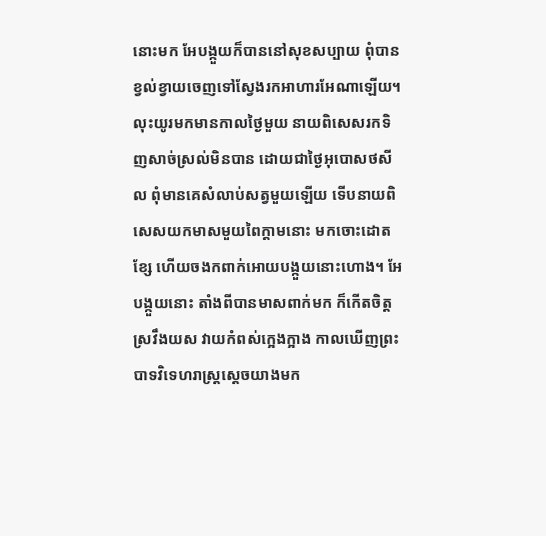នោះមក អែបង្កួយក៏បាននៅសុខសប្បាយ ពុំបានខ្វល់ខ្វាយចេញទៅស្វែងរកអាហារអែណាឡើយ។
លុះយូរមកមានកាលថ្ងៃមួយ នាយពិសេសរកទិញសាច់ស្រល់មិនបាន ដោយជាថ្ងៃអុបោសថសីល ពុំមានគេសំលាប់សត្វមួយឡើយ ទើបនាយពិសេសយកមាសមួយពៃក្ដាមនោះ មកចោះដោតខ្សែ ហើយចងកពាក់អោយបង្កួយនោះហោង។ អែបង្កួយនោះ តាំងពីបានមាសពាក់មក ក៏កើតចិត្ដស្រវឹងយស វាយកំពស់ក្អេងក្អាង កាលឃើញព្រះបាទវិទេហរាស្រ្ដស្ដេចយាងមក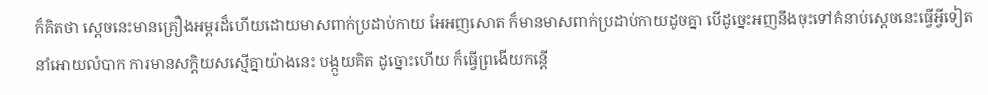ក៏គិតថា ស្ដេចនេះមានគ្រឿងអម្ពរដ៏ហើយដោយមាសពាក់ប្រដាប់កាយ អែអញសោត ក៏មានមាសពាក់ប្រដាប់កាយដូចគ្នា បើដូច្នេះអញនឹងចុះទៅគំនាប់ស្ដេចនេះធ្វើអ្វីទៀត នាំអោយលំបាក ការមានសក្ដិយសស្មើគ្នាយ៉ាងនេះ បង្កួយគិត ដូច្នោះហើយ ក៏ធ្វើព្រងើយកន្ដើ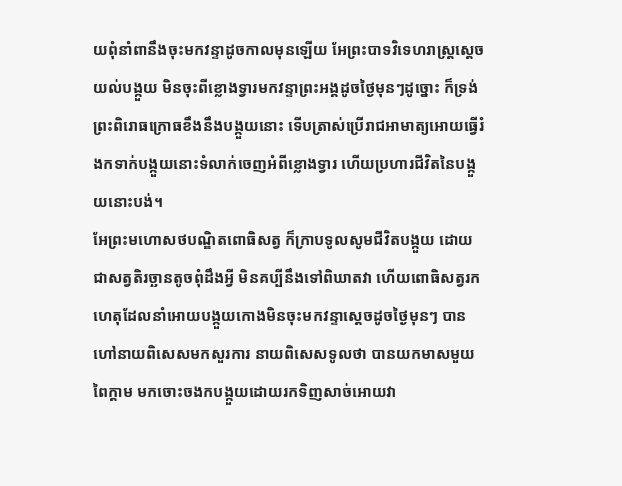យពុំនាំពានឹងចុះមកវន្ទាដូចកាលមុនឡើយ អែព្រះបាទវិទេហរាស្រ្ដស្ដេចយល់បង្កួយ មិនចុះពីខ្លោងទ្វារមកវន្ទាព្រះអង្គដូចថ្ងៃមុនៗដូច្នោះ ក៏ទ្រង់ព្រះពិរោធក្រោធខឹងនឹងបង្កួយនោះ ទើបត្រាស់ប្រើរាជអាមាត្យអោយធ្វើរំងកទាក់បង្កួយនោះទំលាក់ចេញអំពីខ្លោងទ្វារ ហើយប្រហារជីវិតនៃបង្កួយនោះបង់។
អែព្រះមហោសថបណ្ឌិតពោធិសត្វ ក៏ក្រាបទូលសូមជីវិតបង្កួយ ដោយជាសត្វតិរច្ឆានតូចពុំដឹងអ្វី មិនគប្បីនឹងទៅពិឃាតវា ហើយពោធិសត្វរកហេតុដែលនាំអោយបង្កួយកោងមិនចុះមកវន្ទាស្ដេចដូចថ្ងៃមុនៗ បានហៅនាយពិសេសមកសួរការ នាយពិសេសទូលថា បានយកមាសមួយពៃក្ដាម មកចោះចងកបង្កួយដោយរកទិញសាច់អោយវា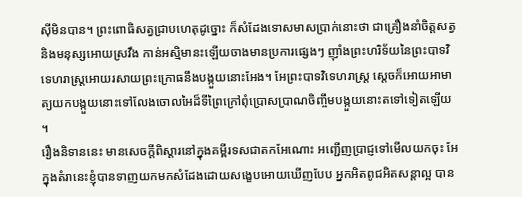ស៊ីមិនបាន។ ព្រះពោធិសត្វជ្រាបហេតុដូច្នោះ ក៏សំដែងទោសមាសប្រាក់នោះថា ជាគ្រឿងនាំចិត្ដសត្វ និងមនុស្សអោយស្រវឹង កាន់អស្មិមានះឡើយចាងមានប្រការផ្សេងៗ ញ៉ាំងព្រះហរិទ័យនៃព្រះបាទវិទេហរាស្រ្ដអោយរសាយព្រះក្រោធនឹងបង្កួយនោះអែង។ អែព្រះបាទវិទេហរាស្រ្ដ ស្ដេចក៏អោយអាមាត្យយកបង្កួយនោះទៅលែងចោលអៃដ៏ទីព្រៃក្រៅពុំប្រោសប្រាណចិញ្ចឹមបង្កួយនោះតទៅទៀតឡើយ។
រឿងនិទាននេះ មានសេចក្ដីពិស្ដារនៅក្នុងគម្ពីរទសជាតកអែណោះ អញ្ជើញប្រាជ្ញទៅមើលយកចុះ អែក្នុងតំរានេះខ្ញុំបានទាញយកមកសំដែងដោយសង្ខេបអោយឃើញបែប អ្នកអិតពូជអិតសន្ដាល្អ បាន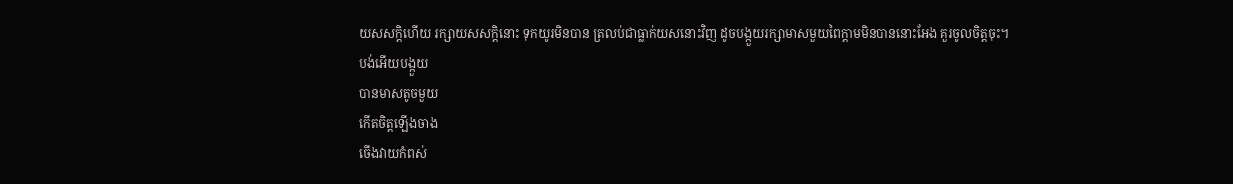យសសក្ដិហើយ រក្សាយសសក្ដិនោះ ទុកយូរមិនបាន ត្រលប់ជាធ្លាក់យសនោះវិញ ដូចបង្កួយរក្សាមាសមួយពៃក្ដាមមិនបាននោះអែង គួរចូលចិត្ដចុះ។
បង់អើយបង្កួយ
បានមាសតូចមួយ
កើតចិត្ដឡើងចាង
ចើងវាយកំពស់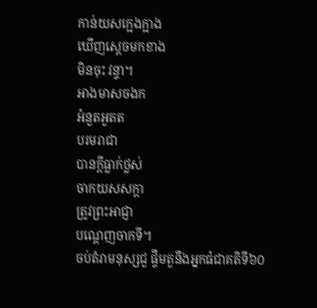កាន់យសក្អេងក្អាង
ឃើញស្ដេចមកខាង
មិនចុះ វន្ទា។
អាងមាសចងក
អំនួតអួតត
បរមរាជា
បានក្ដីធ្លាក់ថ្លស់
ចាកយសសក្ដា
ត្រូវព្រះអាជ្ញា
បណ្ដេញចាកទី។
ចប់តំរាមនុស្សជួ ផ្ទឹមតួនឹងអ្នកធំជាគតិទី៦០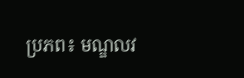ប្រភព៖ មណ្ឌលវ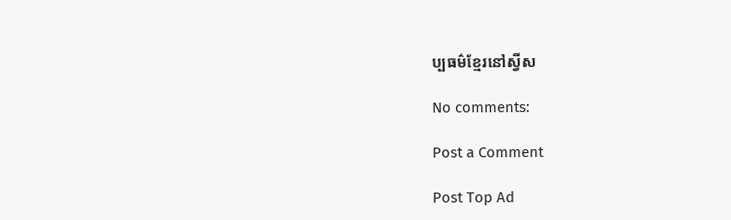ប្បធម៌ខ្មែរនៅស្វីស

No comments:

Post a Comment

Post Top Ad